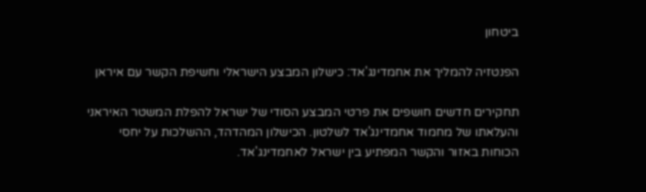ביטחון

הפנטזיה להמליך את אחמדינג'אד: כישלון המבצע הישראלי וחשיפת הקשר עם איראן

תחקירים חדשים חושפים את פרטי המבצע הסודי של ישראל להפלת המשטר האיראני והעלאתו של מחמוד אחמדינג'אד לשלטון. הכישלון המהדהד, ההשלכות על יחסי הכוחות באזור והקשר המפתיע בין ישראל לאחמדינג'אד.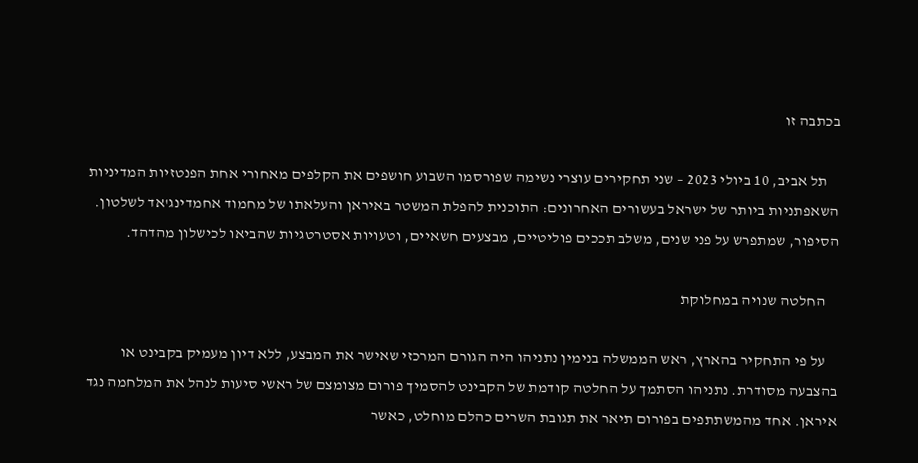בכתבה זו

    תל אביב, 10 ביולי 2023 – שני תחקירים עוצרי נשימה שפורסמו השבוע חושפים את הקלפים מאחורי אחת הפנטזיות המדיניות השאפתניות ביותר של ישראל בעשורים האחרונים: התוכנית להפלת המשטר באיראן והעלאתו של מחמוד אחמדינג'אד לשלטון. הסיפור, שמתפרש על פני שנים, משלב תככים פוליטיים, מבצעים חשאיים, וטעויות אסטרטגיות שהביאו לכישלון מהדהד.

    החלטה שנויה במחלוקת

    על פי התחקיר בהארץ, ראש הממשלה בנימין נתניהו היה הגורם המרכזי שאישר את המבצע, ללא דיון מעמיק בקבינט או בהצבעה מסודרת. נתניהו הסתמך על החלטה קודמת של הקבינט להסמיך פורום מצומצם של ראשי סיעות לנהל את המלחמה נגד איראן. אחד מהמשתתפים בפורום תיאר את תגובת השרים כהלם מוחלט, כאשר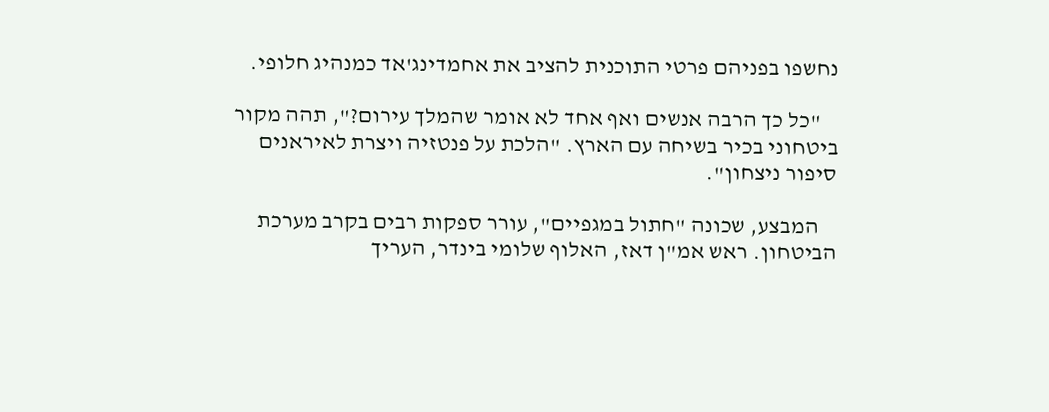נחשפו בפניהם פרטי התוכנית להציב את אחמדינג'אד כמנהיג חלופי.

    "כל כך הרבה אנשים ואף אחד לא אומר שהמלך עירום?", תהה מקור ביטחוני בכיר בשיחה עם הארץ. "הלכת על פנטזיה ויצרת לאיראנים סיפור ניצחון".

    המבצע, שכונה "חתול במגפיים", עורר ספקות רבים בקרב מערכת הביטחון. ראש אמ"ן דאז, האלוף שלומי בינדר, העריך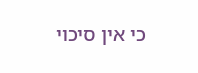כי אין סיכוי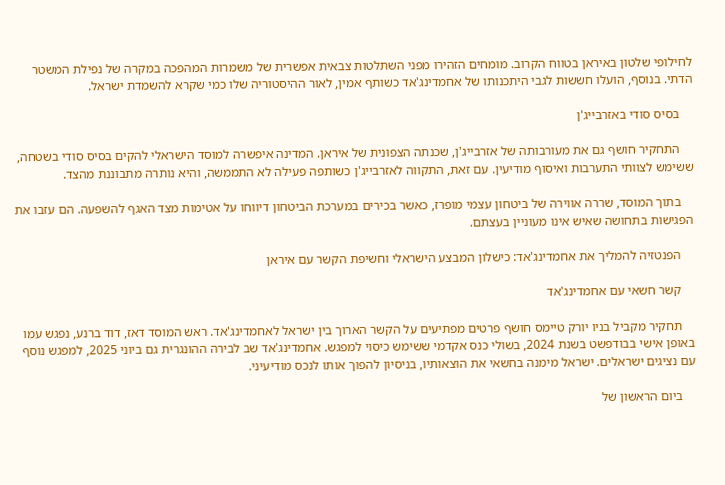לחילופי שלטון באיראן בטווח הקרוב. מומחים הזהירו מפני השתלטות צבאית אפשרית של משמרות המהפכה במקרה של נפילת המשטר הדתי. בנוסף, הועלו חששות לגבי היתכנותו של אחמדינג'אד כשותף אמין, לאור ההיסטוריה שלו כמי שקרא להשמדת ישראל.

    בסיס סודי באזרבייג'ן

    התחקיר חושף גם את מעורבותה של אזרבייג'ן, שכנתה הצפונית של איראן. המדינה איפשרה למוסד הישראלי להקים בסיס סודי בשטחה, ששימש לצוותי התערבות ואיסוף מודיעין. עם זאת, התקווה לאזרבייג'ן כשותפה פעילה לא התממשה, והיא נותרה מתבוננת מהצד.

    בתוך המוסד, שררה אווירה של ביטחון עצמי מופרז, כאשר בכירים במערכת הביטחון דיווחו על אטימות מצד האגף להשפעה. הם עזבו את הפגישות בתחושה שאיש אינו מעוניין בעצתם.

    הפנטזיה להמליך את אחמדינג'אד: כישלון המבצע הישראלי וחשיפת הקשר עם איראן

    קשר חשאי עם אחמדינג'אד

    תחקיר מקביל בניו יורק טיימס חושף פרטים מפתיעים על הקשר הארוך בין ישראל לאחמדינג'אד. ראש המוסד דאז, דוד ברנע, נפגש עמו באופן אישי בבודפשט בשנת 2024, בשולי כנס אקדמי ששימש כיסוי למפגש. אחמדינג'אד שב לבירה ההונגרית גם ביוני 2025, למפגש נוסף עם נציגים ישראלים. ישראל מימנה בחשאי את הוצאותיו, בניסיון להפוך אותו לנכס מודיעיני.

    ביום הראשון של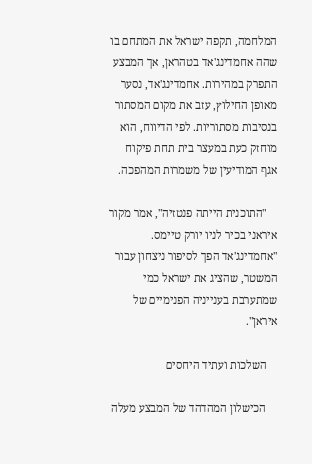המלחמה, תקפה ישראל את המתחם בו שהה אחמדינג'אד בטהראן, אך המבצע התפרק במהירות. אחמדינג'אד, נסער מאופן החילוץ, עזב את מקום המסתור בנסיבות מסתוריות. לפי הדיווח, הוא מוחזק כעת במעצר בית תחת פיקוח אגף המודיעין של משמרות המהפכה.

    "התוכנית הייתה פנטזיה", אמר מקור איראני בכיר לניו יורק טיימס. "אחמדינג'אד הפך לסיפור ניצחון עבור המשטר, שהציג את ישראל כמי שמתערבת בענייניה הפנימיים של איראן".

    השלכות ועתיד היחסים

    הכישלון המהדהד של המבצע מעלה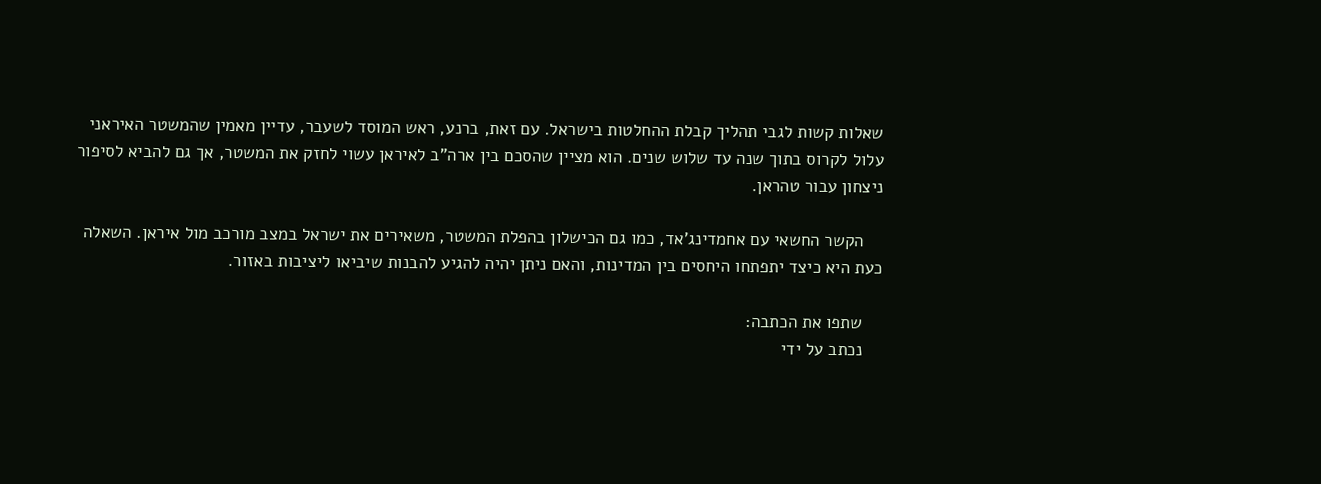שאלות קשות לגבי תהליך קבלת ההחלטות בישראל. עם זאת, ברנע, ראש המוסד לשעבר, עדיין מאמין שהמשטר האיראני עלול לקרוס בתוך שנה עד שלוש שנים. הוא מציין שהסכם בין ארה"ב לאיראן עשוי לחזק את המשטר, אך גם להביא לסיפור ניצחון עבור טהראן.

    הקשר החשאי עם אחמדינג'אד, כמו גם הכישלון בהפלת המשטר, משאירים את ישראל במצב מורכב מול איראן. השאלה כעת היא כיצד יתפתחו היחסים בין המדינות, והאם ניתן יהיה להגיע להבנות שיביאו ליציבות באזור.

    שתפו את הכתבה:
    נכתב על ידי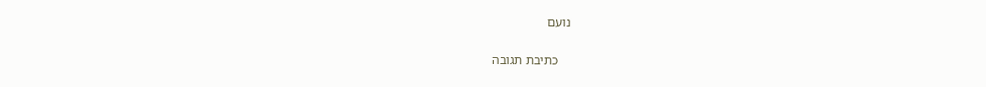נועם

    כתיבת תגובה